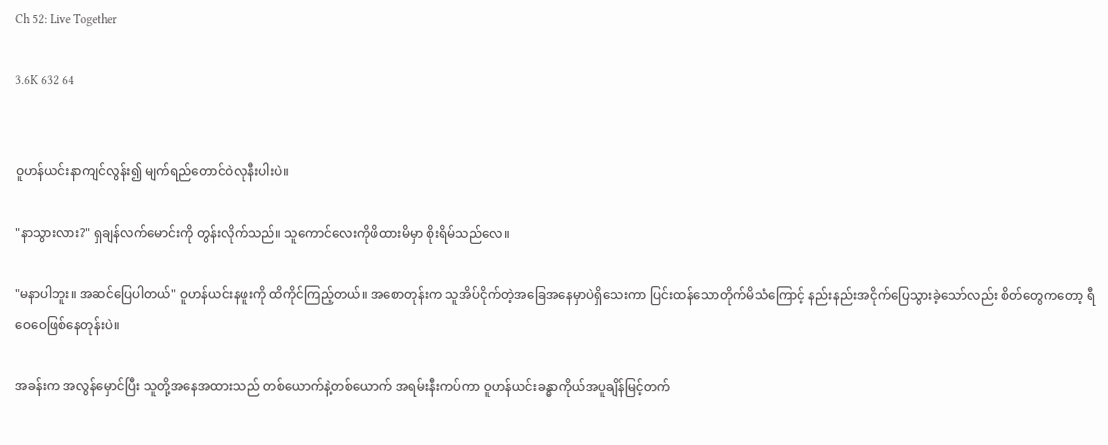Ch 52: Live Together

3.6K 632 64


ဝူဟန်ယင်းနာကျင်လွန်း၍ မျက်ရည်တောင်ဝဲလုနီးပါးပဲ။

"နာသွားလား?" ရှချန်လက်မောင်းကို တွန်းလိုက်သည်။ သူကောင်လေးကိုဖိထားမိမှာ စိုးရိမ်သည်လေ။

"မနာပါဘူး။ အဆင်ပြေပါတယ်" ဝူဟန်ယင်းနဖူးကို ထိကိုင်ကြည့်တယ်။ အစောတုန်းက သူအိပ်ငိုက်‌တဲ့အခြေအနေမှာပဲရှိသေးကာ ပြင်းထန်သောတိုက်မိသံကြောင့် နည်းနည်းအငိုက်ပြေသွားခဲ့သော်လည်း စိတ်တွေကတော့ ရီဝေဝေဖြစ်နေတုန်းပဲ။

အခန်းက အလွန်မှောင်ပြီး သူတို့အနေအထားသည် တစ်ယောက်နဲ့တစ်ယောက် အရမ်းနီးကပ်ကာ ဝူဟန်ယင်းခန္ဓာကိုယ်အပူချိန်မြင့်တက်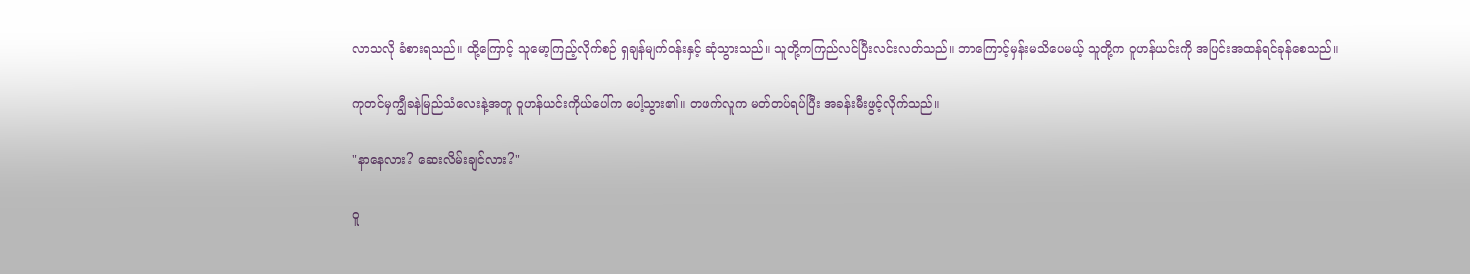လာသလို ခံစားရသည်။ ထို့ကြောင့် သူမော့ကြည့်လိုက်စဉ် ရှချန်မျက်ဝန်းနှင့် ဆုံသွားသည်။ သူတို့ကကြည်လင်ပြီးလင်းလတ်သည်။ ဘာကြောင့်မှန်းမသိပေမယ့် သူတို့က ဝူဟန်ယင်းကို အပြင်းအထန်ရင်ခုန်စေသည်။

ကုတင်မှကျွီခနဲမြည်သံလေးနဲ့အတူ ဝူဟန်ယင်းကိုယ်ပေါ်က ပေါ့သွား၏။ တဖက်လူက မတ်တပ်ရပ်ပြီး အခန်းမီးဖွင့်လိုက်သည်။

"နာနေလား? ဆေးလိမ်းချင်လား?"

ဝူ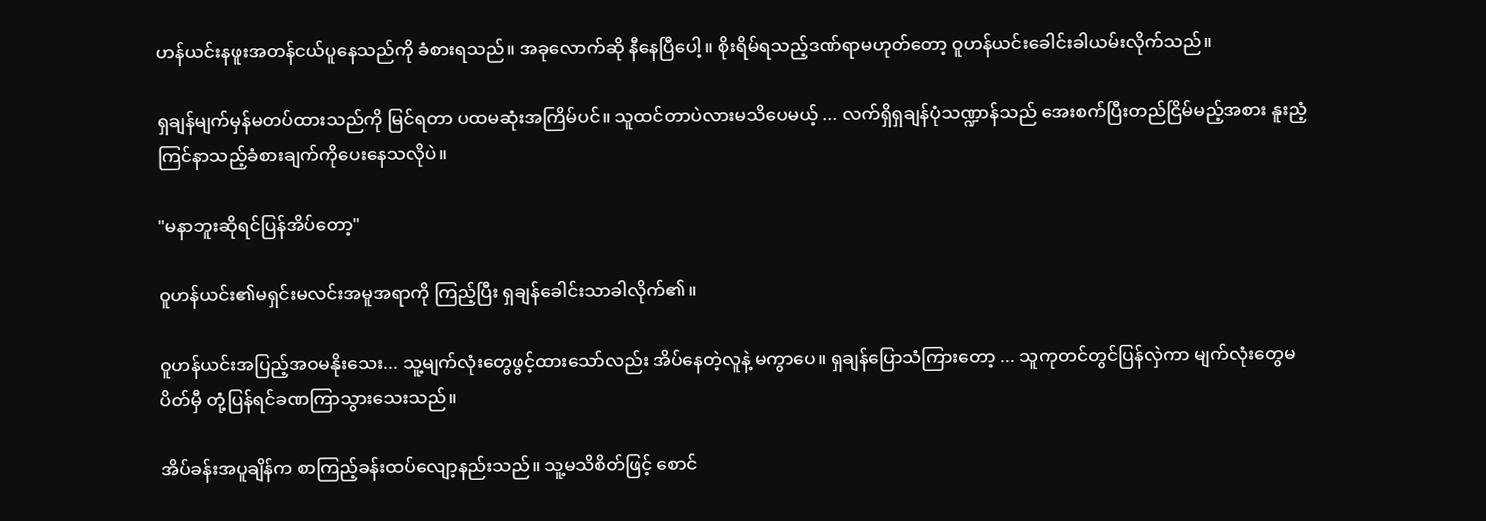ဟန်ယင်းနဖူးအတန်ငယ်ပူနေသည်ကို ခံစားရသည်။ အခုလောက်ဆို နီနေပြီပေါ့။ စိုးရိမ်ရသည့်ဒဏ်ရာမဟုတ်တော့ ဝူဟန်ယင်းခေါင်းခါယမ်းလိုက်သည်။

ရှချန်မျက်မှန်မတပ်ထားသည်ကို မြင်ရတာ ပထမဆုံးအကြိမ်ပင်။ သူထင်တာပဲလားမသိပေမယ့် ... လက်ရှိရှချန်ပုံသဏ္ဍာန်သည် အေးစက်ပြီးတည်ငြိမ်မည့်အစား နူးညံ့ကြင်နာသည့်ခံစားချက်ကိုပေးနေသလိုပဲ။

"မနာဘူးဆိုရင်ပြန်အိပ်တော့"

ဝူဟန်ယင်း၏မရှင်းမလင်းအမူအရာကို ကြည့်ပြီး ရှချန်ခေါင်းသာခါလိုက်၏။

ဝူဟန်ယင်းအပြည့်အဝမနိုးသေး... သူ့မျက်လုံးတွေဖွင့်‌ထားသော်လည်း အိပ်နေတဲ့လူနဲ့ မကွာပေ။ ရှချန်ပြောသံကြားတော့ ... သူကုတင်တွင်ပြန်လှဲကာ မျက်လုံးတွေမပိတ်မှီ တုံ့ပြန်ရင်ခဏကြာသွားသေးသည်။

အိပ်ခန်းအပူချိန်က စာကြည့်ခန်းထပ်လျော့နည်းသည်။ သူ့မသိစိတ်ဖြင့် စောင်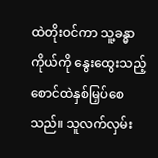ထဲတိုးဝင်ကာ သူ့ခန္ဓာကိုယ်ကို နွေးထွေးသည့်စောင်ထဲနှစ်မြှပ်စေသည်။ သူလက်လှမ်း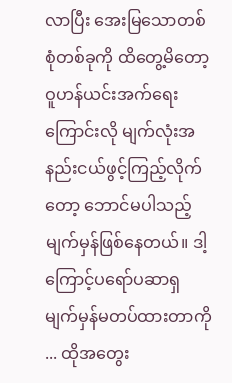လာပြီး အေးမြသောတစ်စုံတစ်ခုကို ထိတွေ့မိတော့ ဝူဟန်ယင်းအက်ရေးကြောင်းလို မျက်လုံးအနည်းငယ်ဖွင့်ကြည့်‌လိုက်တော့ ဘောင်မပါသည့်မျက်မှန်ဖြစ်နေတယ်။ ဒါ့ကြောင့်ပရော်ပဆာရှမျက်မှန်မတပ်ထားတာကို ... ထိုအတွေး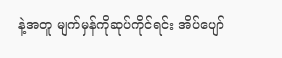နဲ့အတူ မျက်မှန်ကိုဆုပ်ကိုင်ရင်း အိပ်ပျော်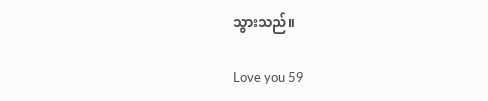သွားသည်။

Love you 59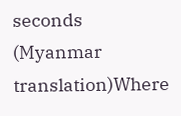seconds (Myanmar translation)Where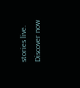stories live. Discover now